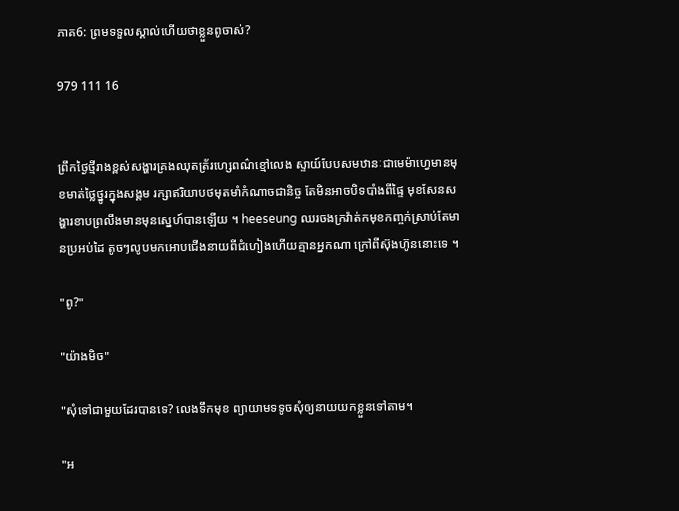ភាគ6: ព្រមទទួលស្គាល់ហើយថាខ្លួនពូចាស់?

979 111 16


ព្រឹកថ្ងៃថ្មីរាងខ្ពស់សង្ហារគ្រងឈុតត្រ័រហ្សេពណ៌ខ្មៅលេង ស្ទាយ៍បែបសមឋានៈជាមេម៉ាហ្វេមានមុខមាត់ថ្លៃថ្នូរក្នុងសង្គម រក្សាឥរិយាបថមុតមាំកំណាចជានិច្ច តែមិនអាចបិទបាំងពីផ្ទៃ មុខសែនសង្ហារខាបព្រលឹងមានមុនស្នេហ៍បានឡើយ ។ heeseung ឈរចងក្រវ៉ាត់កមុខកញ្ចក់ស្រាប់តែមានប្រអប់ដៃ តូចៗលូបមកអោបជើងនាយពីជំហៀងហើយគ្មានអ្នកណា ក្រៅពីស៊ុងហ៊ូននោះទេ ។

"ពូ?"

"យ៉ាងមិច"

"សុំទៅជាមួយដែរបានទេ? លេងទឹកមុខ ព្យាយាមទទូចសុំឲ្យនាយយកខ្លួនទៅតាម។

"អ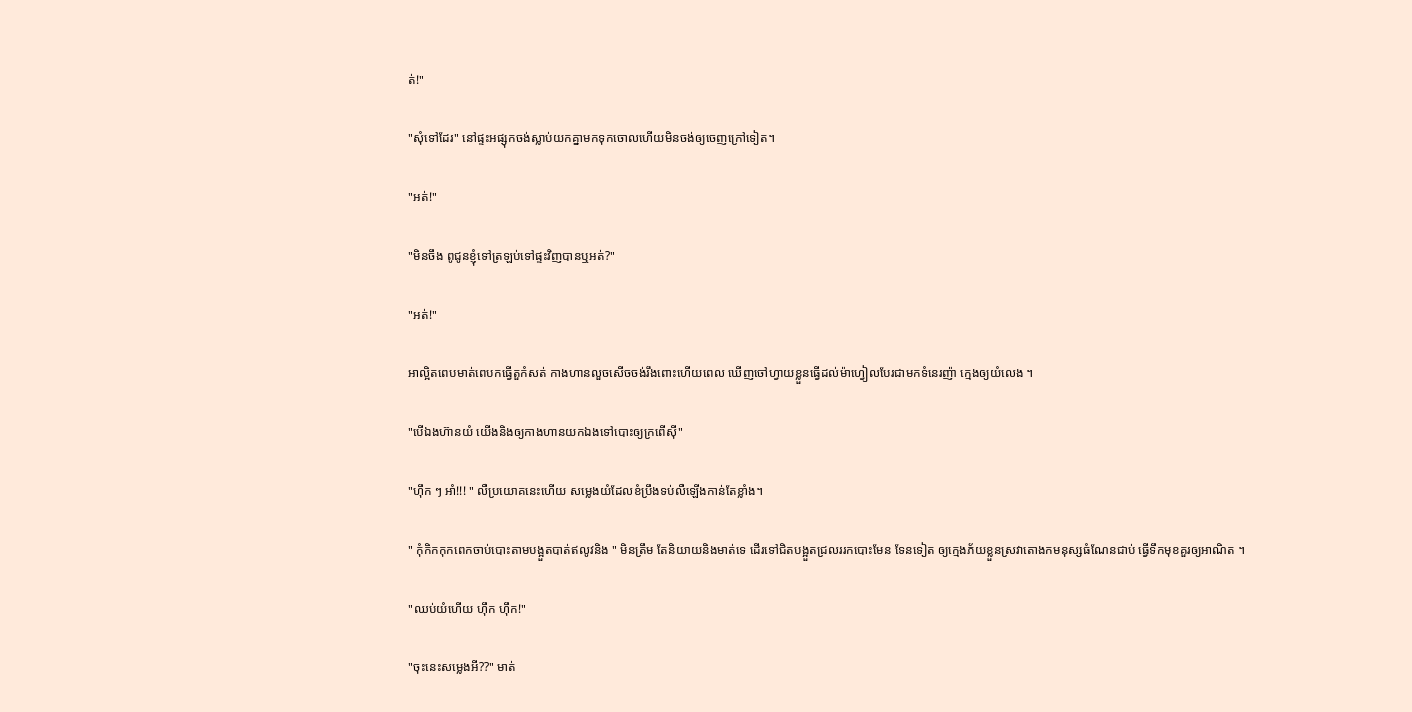ត់!"

"សុំទៅដែរ" នៅផ្ទះអផ្សុកចង់ស្លាប់យកគ្នាមកទុកចោលហើយមិនចង់ឲ្យចេញក្រៅទៀត។

"អត់!"

"មិនចឹង ពូជូនខ្ញុំទៅត្រឡប់ទៅផ្ទះវិញបានឬអត់?"

"អត់!"

អាល្អិតពេបមាត់ពេបកធ្វើតួកំសត់ កាងហានលួចសើចចង់រឹងពោះហើយពេល ឃើញចៅហ្វាយខ្លួនធ្វើដល់ម៉ាហ្វៀលបែរជាមកទំនេរញ៉ា ក្មេងឲ្យយំលេង ។

"បើឯងហ៊ានយំ យើងនិងឲ្យកាងហានយកឯងទៅបោះឲ្យក្រពើស៊ី"

"ហ៊ឹក ៗ អាំ!!! " លឺប្រយោគនេះហើយ សម្លេងយំដែលខំប្រឹងទប់លឺឡើងកាន់តែខ្លាំង។

" កុំកិកកុកពេកចាប់បោះតាមបង្អួតបាត់ឥលូវនិង " មិនត្រឹម តែនិយាយនិងមាត់ទេ ដើរទៅជិតបង្អួតជ្រលររកបោះមែន ទែនទៀត ឲ្យក្មេងភ័យខ្លួនស្រវាតោងកមនុស្សធំណែនជាប់ ធ្វើទឹកមុខគួរឲ្យអាណិត ។

"ឈប់យំហើយ ហុឹក ហុឹក!"

"ចុះនេះសម្លេងអី??" មាត់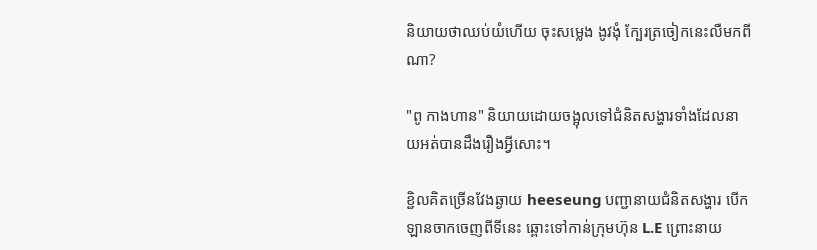និយាយថាឈប់យំហើយ ចុះសម្លេង ងូវងុំ ក្បែរត្រចៀកនេះលឺមកពីណា?

"ពូ កាងហាន" និយាយដោយចង្អុលទៅជំនិតសង្ហារទាំងដែលនាយអត់បានដឹងរឿងអ្វីសោះ។

ខ្ជិលគិតច្រើនវែងឆ្ងាយ heeseung បញ្ជានាយជំនិតសង្ហារ បើកឡានចាកចេញពីទីនេះ ឆ្ពោះទៅកាន់ក្រុមហ៊ុន L.E ព្រោះនាយ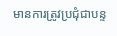មានការត្រូវប្រជុំជាបន្ទ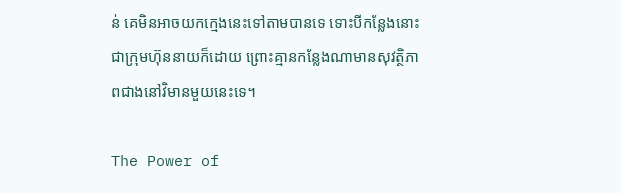ន់ គេមិនអាចយកក្មេងនេះទៅតាមបានទេ ទោះបីកន្លែងនោះជាក្រុមហ៊ុននាយក៏ដោយ ព្រោះគ្មានកន្លែងណាមានសុវត្ថិភាពជាងនៅវិមានមួយនេះទេ។

The Power of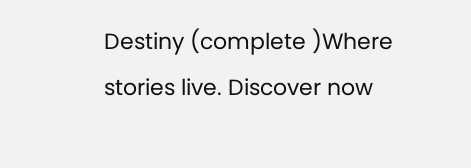Destiny (complete )Where stories live. Discover now